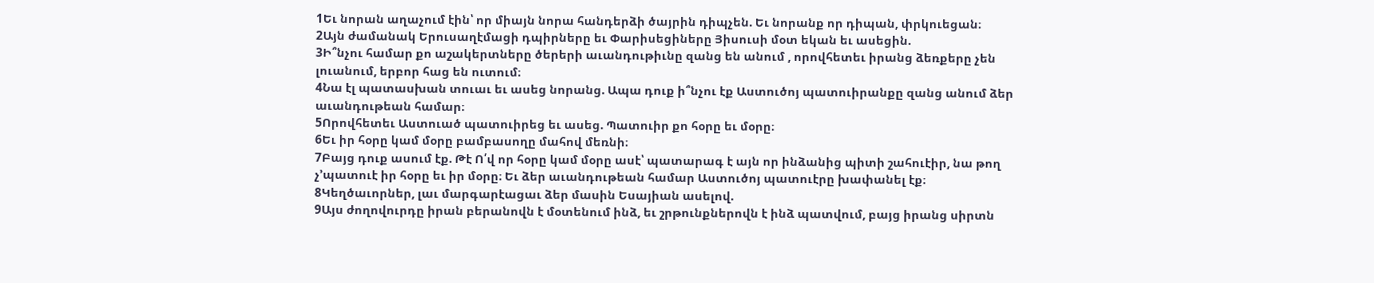1Եւ նորան աղաչում էին՝ որ միայն նորա հանդերձի ծայրին դիպչեն. Եւ նորանք որ դիպան, փրկուեցան։
2Այն ժամանակ Երուսաղէմացի դպիրները եւ Փարիսեցիները Յիսուսի մօտ եկան եւ ասեցին.
3Ի՞նչու համար քո աշակերտները ծերերի աւանդութիւնը զանց են անում , որովհետեւ իրանց ձեռքերը չեն լուանում, երբոր հաց են ուտում։
4Նա էլ պատասխան տուաւ եւ ասեց նորանց. Ապա դուք ի՞նչու էք Աստուծոյ պատուիրանքը զանց անում ձեր աւանդութեան համար։
5Որովհետեւ Աստուած պատուիրեց եւ ասեց. Պատուիր քո հօրը եւ մօրը։
6Եւ իր հօրը կամ մօրը բամբասողը մահով մեռնի։
7Բայց դուք ասում էք. Թէ Ո՛վ որ հօրը կամ մօրը ասէ՝ պատարագ է այն որ ինձանից պիտի շահուէիր, նա թող չ’պատուէ իր հօրը եւ իր մօրը։ Եւ ձեր աւանդութեան համար Աստուծոյ պատուէրը խափանել էք։
8Կեղծաւորներ, լաւ մարգարէացաւ ձեր մասին Եսայիան ասելով.
9Այս ժողովուրդը իրան բերանովն է մօտենում ինձ, եւ շրթունքներովն է ինձ պատվում, բայց իրանց սիրտն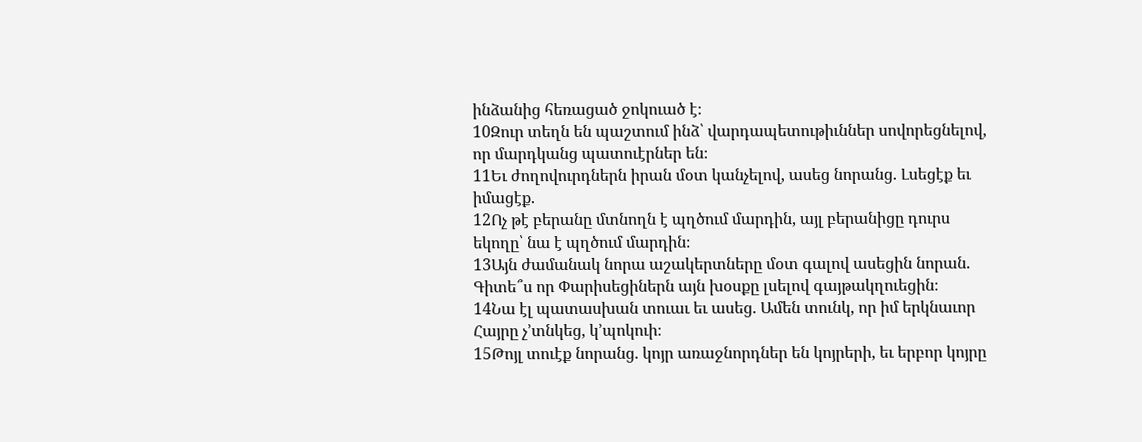ինձանից հեռացած ջոկուած է։
10Զուր տեղն են պաշտում ինձ՝ վարդապետութիւններ սովորեցնելով, որ մարդկանց պատուէրներ են։
11Եւ ժողովուրդներն իրան մօտ կանչելով, ասեց նորանց. Լսեցէք եւ իմացէք.
12Ոչ թէ բերանը մտնողն է պղծում մարդին, այլ բերանիցը դուրս եկողը՝ նա է պղծում մարդին։
13Այն ժամանակ նորա աշակերտները մօտ գալով ասեցին նորան. Գիտե՞ս որ Փարիսեցիներն այն խօսքը լսելով գայթակղուեցին։
14Նա էլ պատասխան տուաւ եւ ասեց. Ամեն տունկ, որ իմ երկնաւոր Հայրը չ’տնկեց, կ’պոկուի։
15Թոյլ տուէք նորանց. կոյր առաջնորդներ են կոյրերի, եւ երբոր կոյրը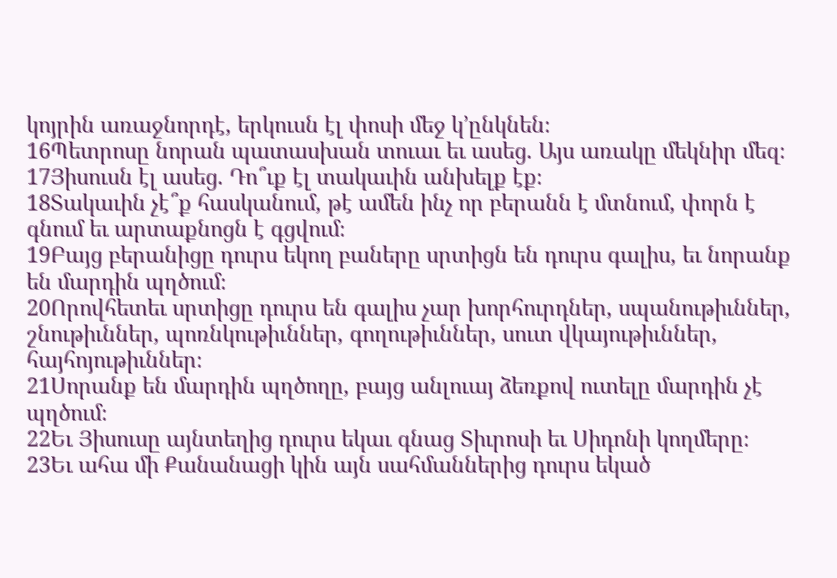կոյրին առաջնորդէ, երկուսն էլ փոսի մեջ կ’ընկնեն։
16Պետրոսը նորան պատասխան տուաւ եւ ասեց. Այս առակը մեկնիր մեզ։
17Յիսուսն էլ ասեց. Դո՞ւք էլ տակաւին անխելք էք։
18Տակաւին չէ՞ք հասկանում, թէ ամեն ինչ որ բերանն է մտնում, փորն է գնում եւ արտաքնոցն է գցվում։
19Բայց բերանիցը դուրս եկող բաները սրտիցն են դուրս գալիս, եւ նորանք են մարդին պղծում։
20Որովհետեւ սրտիցը դուրս են գալիս չար խորհուրդներ, սպանութիւններ, շնութիւններ, պոռնկութիւններ, գողութիւններ, սուտ վկայութիւններ, հայհոյութիւններ։
21Սորանք են մարդին պղծողը, բայց անլուայ ձեռքով ուտելը մարդին չէ պղծում։
22Եւ Յիսուսը այնտեղից դուրս եկաւ գնաց Տիւրոսի եւ Սիդոնի կողմերը։
23Եւ ահա մի Քանանացի կին այն սահմաններից դուրս եկած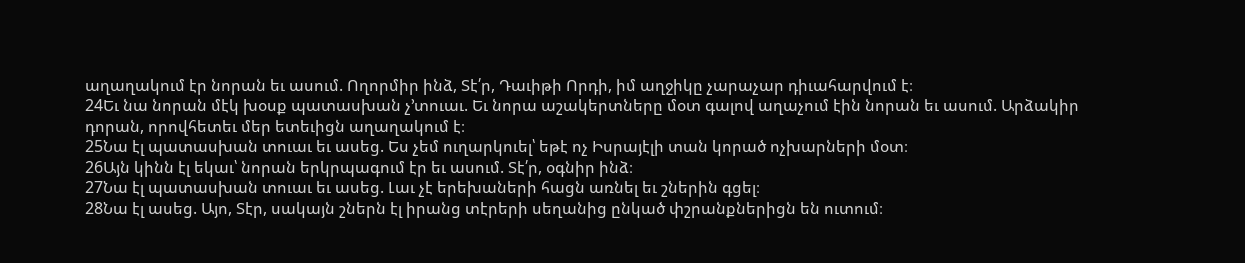աղաղակում էր նորան եւ ասում. Ողորմիր ինձ, Տէ՛ր, Դաւիթի Որդի, իմ աղջիկը չարաչար դիւահարվում է։
24Եւ նա նորան մէկ խօսք պատասխան չ’տուաւ. Եւ նորա աշակերտները մօտ գալով աղաչում էին նորան եւ ասում. Արձակիր դորան, որովհետեւ մեր ետեւիցն աղաղակում է։
25Նա էլ պատասխան տուաւ եւ ասեց. Ես չեմ ուղարկուել՝ եթէ ոչ Իսրայէլի տան կորած ոչխարների մօտ։
26Այն կինն էլ եկաւ՝ նորան երկրպագում էր եւ ասում. Տէ՛ր, օգնիր ինձ։
27Նա էլ պատասխան տուաւ եւ ասեց. Լաւ չէ երեխաների հացն առնել եւ շներին գցել։
28Նա էլ ասեց. Այո, Տէր, սակայն շներն էլ իրանց տէրերի սեղանից ընկած փշրանքներիցն են ուտում։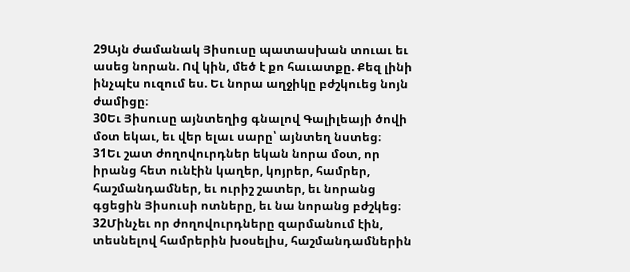29Այն ժամանակ Յիսուսը պատասխան տուաւ եւ ասեց նորան. Ով կին, մեծ է քո հաւատքը. Քեզ լինի ինչպէս ուզում ես. Եւ նորա աղջիկը բժշկուեց նոյն ժամիցը։
30Եւ Յիսուսը այնտեղից գնալով Գալիլեայի ծովի մօտ եկաւ, եւ վեր ելաւ սարը՝ այնտեղ նստեց։
31Եւ շատ ժողովուրդներ եկան նորա մօտ, որ իրանց հետ ունէին կաղեր, կոյրեր, համրեր, հաշմանդամներ, եւ ուրիշ շատեր, եւ նորանց գցեցին Յիսուսի ոտները, եւ նա նորանց բժշկեց։
32Մինչեւ որ ժողովուրդները զարմանում էին, տեսնելով համրերին խօսելիս, հաշմանդամներին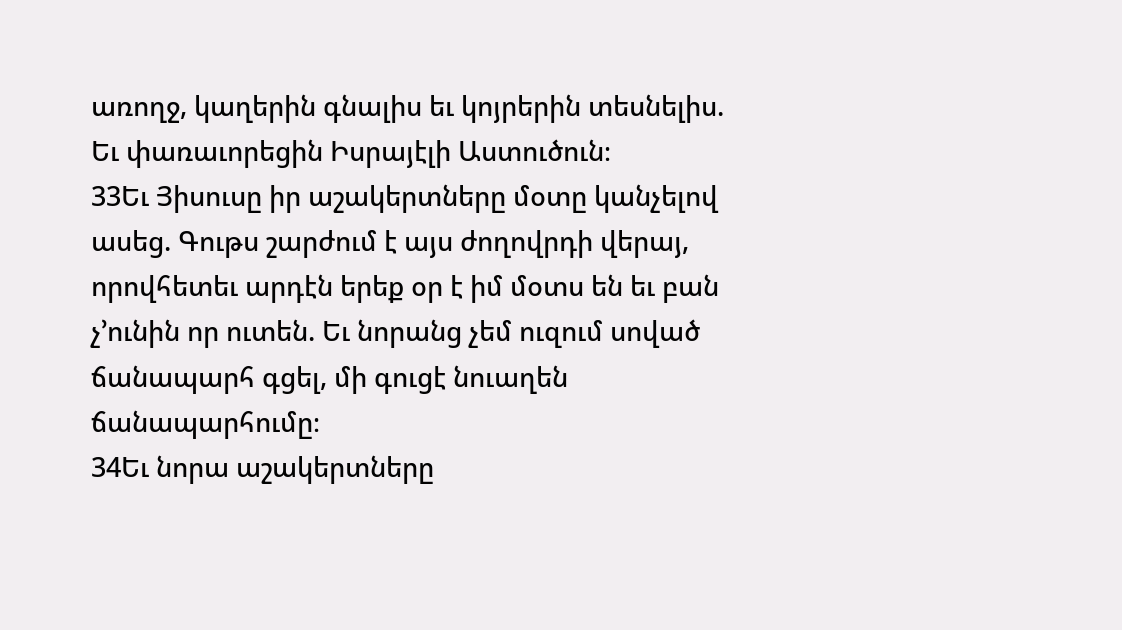առողջ, կաղերին գնալիս եւ կոյրերին տեսնելիս. Եւ փառաւորեցին Իսրայէլի Աստուծուն։
33Եւ Յիսուսը իր աշակերտները մօտը կանչելով ասեց. Գութս շարժում է այս ժողովրդի վերայ, որովհետեւ արդէն երեք օր է իմ մօտս են եւ բան չ’ունին որ ուտեն. Եւ նորանց չեմ ուզում սոված ճանապարհ գցել, մի գուցէ նուաղեն ճանապարհումը։
34Եւ նորա աշակերտները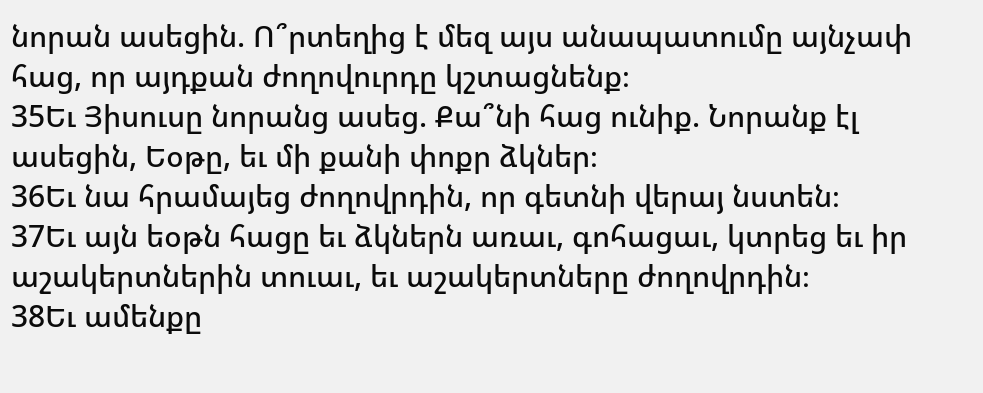նորան ասեցին. Ո՞րտեղից է մեզ այս անապատումը այնչափ հաց, որ այդքան ժողովուրդը կշտացնենք։
35Եւ Յիսուսը նորանց ասեց. Քա՞նի հաց ունիք. Նորանք էլ ասեցին, Եօթը, եւ մի քանի փոքր ձկներ։
36Եւ նա հրամայեց ժողովրդին, որ գետնի վերայ նստեն։
37Եւ այն եօթն հացը եւ ձկներն առաւ, գոհացաւ, կտրեց եւ իր աշակերտներին տուաւ, եւ աշակերտները ժողովրդին։
38Եւ ամենքը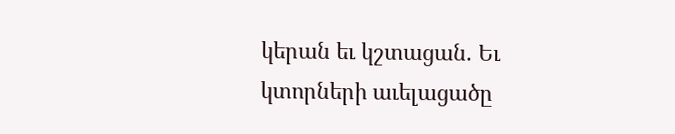կերան եւ կշտացան. Եւ կտորների աւելացածը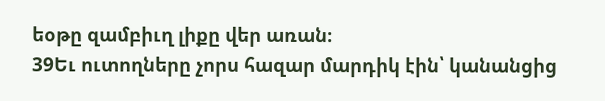եօթը զամբիւղ լիքը վեր առան։
39Եւ ուտողները չորս հազար մարդիկ էին՝ կանանցից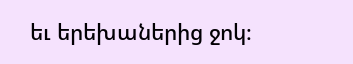եւ երեխաներից ջոկ։